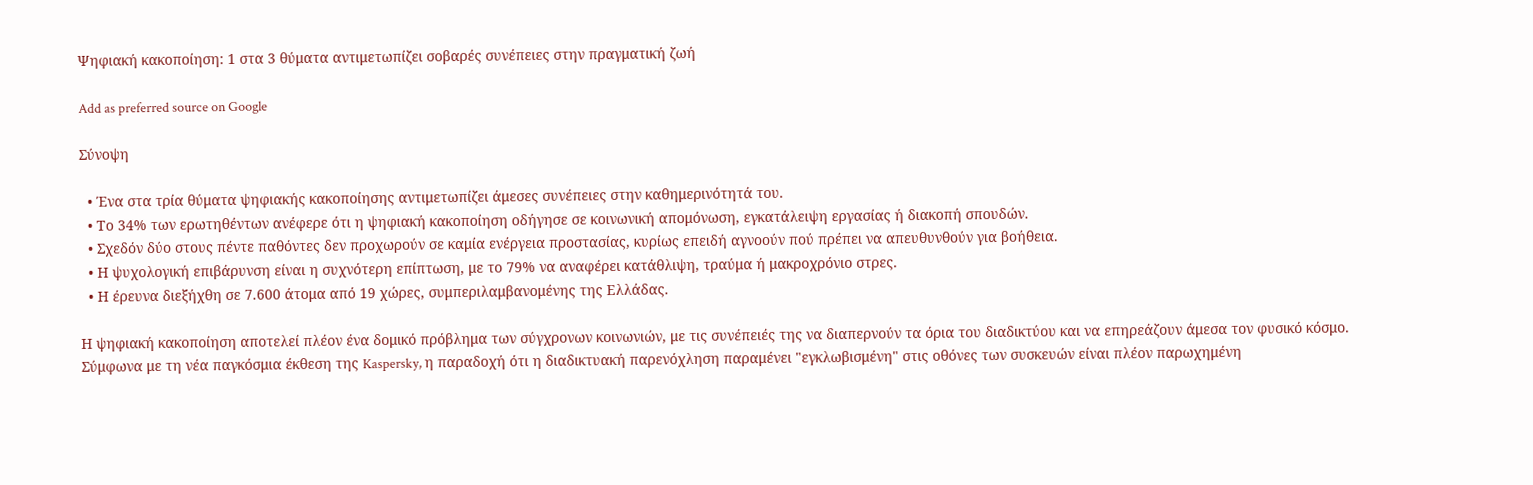Ψηφιακή κακοποίηση: 1 στα 3 θύματα αντιμετωπίζει σοβαρές συνέπειες στην πραγματική ζωή

Add as preferred source on Google

Σύνοψη

  • Ένα στα τρία θύματα ψηφιακής κακοποίησης αντιμετωπίζει άμεσες συνέπειες στην καθημερινότητά του.
  • Το 34% των ερωτηθέντων ανέφερε ότι η ψηφιακή κακοποίηση οδήγησε σε κοινωνική απομόνωση, εγκατάλειψη εργασίας ή διακοπή σπουδών.
  • Σχεδόν δύο στους πέντε παθόντες δεν προχωρούν σε καμία ενέργεια προστασίας, κυρίως επειδή αγνοούν πού πρέπει να απευθυνθούν για βοήθεια.
  • Η ψυχολογική επιβάρυνση είναι η συχνότερη επίπτωση, με το 79% να αναφέρει κατάθλιψη, τραύμα ή μακροχρόνιο στρες.
  • Η έρευνα διεξήχθη σε 7.600 άτομα από 19 χώρες, συμπεριλαμβανομένης της Ελλάδας.

Η ψηφιακή κακοποίηση αποτελεί πλέον ένα δομικό πρόβλημα των σύγχρονων κοινωνιών, με τις συνέπειές της να διαπερνούν τα όρια του διαδικτύου και να επηρεάζουν άμεσα τον φυσικό κόσμο. Σύμφωνα με τη νέα παγκόσμια έκθεση της Kaspersky, η παραδοχή ότι η διαδικτυακή παρενόχληση παραμένει "εγκλωβισμένη" στις οθόνες των συσκευών είναι πλέον παρωχημένη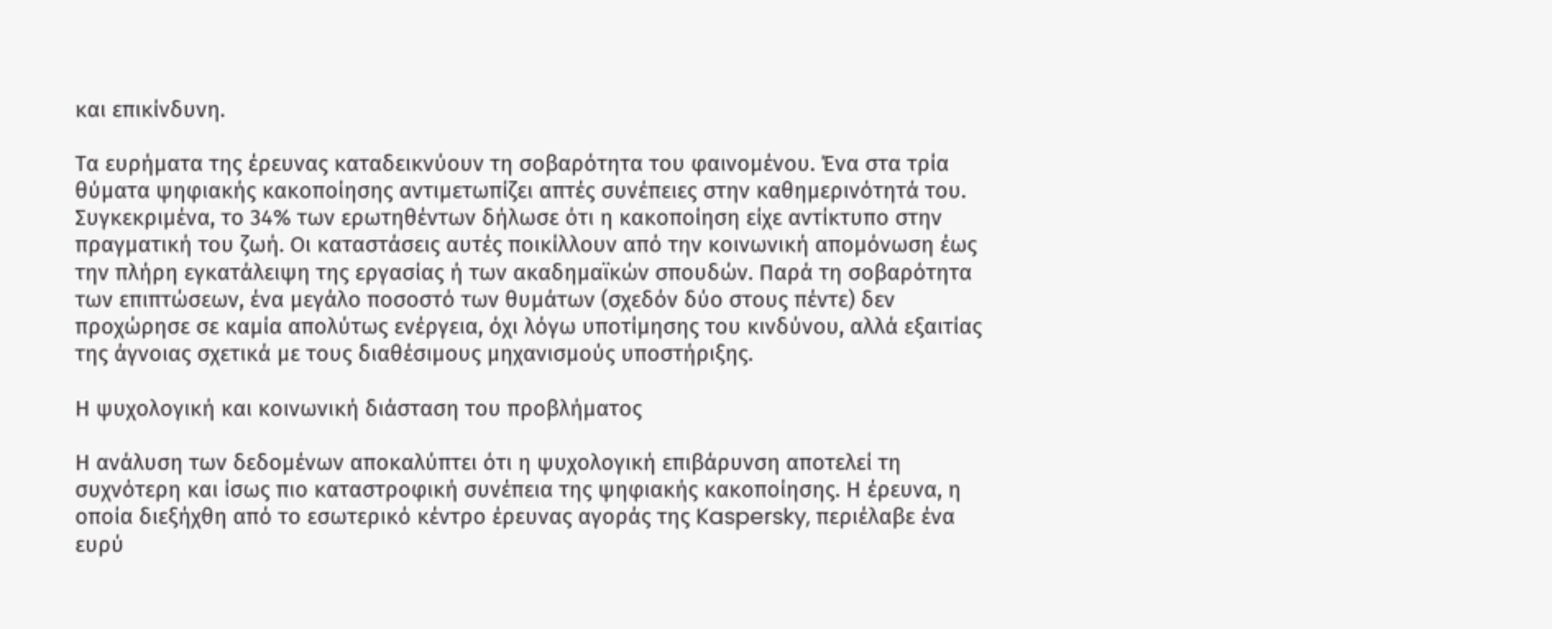και επικίνδυνη.

Τα ευρήματα της έρευνας καταδεικνύουν τη σοβαρότητα του φαινομένου. Ένα στα τρία θύματα ψηφιακής κακοποίησης αντιμετωπίζει απτές συνέπειες στην καθημερινότητά του. Συγκεκριμένα, το 34% των ερωτηθέντων δήλωσε ότι η κακοποίηση είχε αντίκτυπο στην πραγματική του ζωή. Οι καταστάσεις αυτές ποικίλλουν από την κοινωνική απομόνωση έως την πλήρη εγκατάλειψη της εργασίας ή των ακαδημαϊκών σπουδών. Παρά τη σοβαρότητα των επιπτώσεων, ένα μεγάλο ποσοστό των θυμάτων (σχεδόν δύο στους πέντε) δεν προχώρησε σε καμία απολύτως ενέργεια, όχι λόγω υποτίμησης του κινδύνου, αλλά εξαιτίας της άγνοιας σχετικά με τους διαθέσιμους μηχανισμούς υποστήριξης.

Η ψυχολογική και κοινωνική διάσταση του προβλήματος

Η ανάλυση των δεδομένων αποκαλύπτει ότι η ψυχολογική επιβάρυνση αποτελεί τη συχνότερη και ίσως πιο καταστροφική συνέπεια της ψηφιακής κακοποίησης. Η έρευνα, η οποία διεξήχθη από το εσωτερικό κέντρο έρευνας αγοράς της Kaspersky, περιέλαβε ένα ευρύ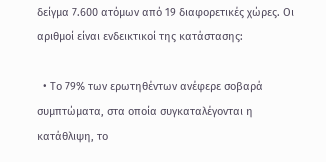δείγμα 7.600 ατόμων από 19 διαφορετικές χώρες. Οι αριθμοί είναι ενδεικτικοί της κατάστασης:

  • Το 79% των ερωτηθέντων ανέφερε σοβαρά συμπτώματα, στα οποία συγκαταλέγονται η κατάθλιψη, το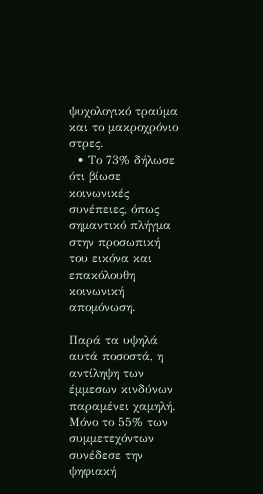ψυχολογικό τραύμα και το μακροχρόνιο στρες.
  • Το 73% δήλωσε ότι βίωσε κοινωνικές συνέπειες, όπως σημαντικό πλήγμα στην προσωπική του εικόνα και επακόλουθη κοινωνική απομόνωση.

Παρά τα υψηλά αυτά ποσοστά, η αντίληψη των έμμεσων κινδύνων παραμένει χαμηλή. Μόνο το 55% των συμμετεχόντων συνέδεσε την ψηφιακή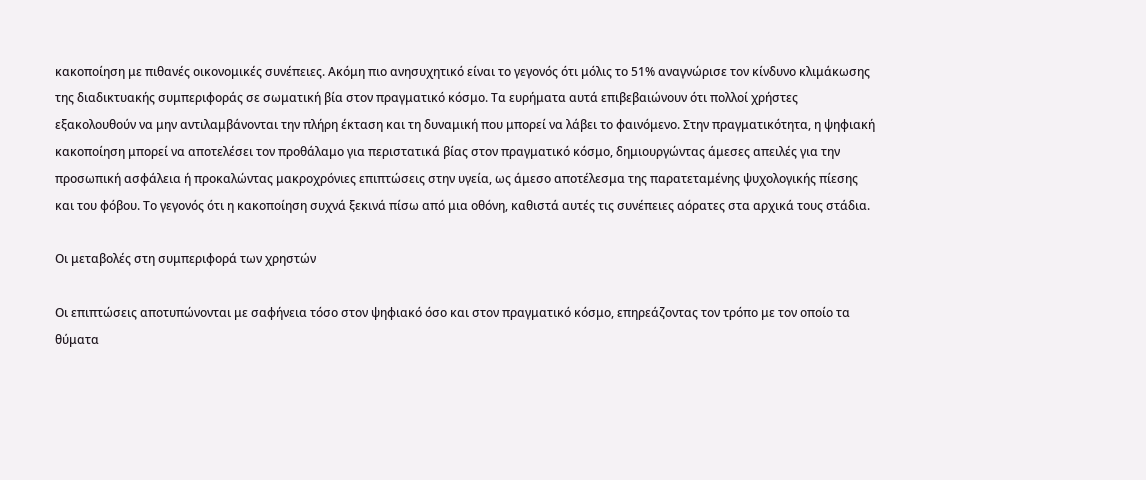κακοποίηση με πιθανές οικονομικές συνέπειες. Ακόμη πιο ανησυχητικό είναι το γεγονός ότι μόλις το 51% αναγνώρισε τον κίνδυνο κλιμάκωσης της διαδικτυακής συμπεριφοράς σε σωματική βία στον πραγματικό κόσμο. Τα ευρήματα αυτά επιβεβαιώνουν ότι πολλοί χρήστες εξακολουθούν να μην αντιλαμβάνονται την πλήρη έκταση και τη δυναμική που μπορεί να λάβει το φαινόμενο. Στην πραγματικότητα, η ψηφιακή κακοποίηση μπορεί να αποτελέσει τον προθάλαμο για περιστατικά βίας στον πραγματικό κόσμο, δημιουργώντας άμεσες απειλές για την προσωπική ασφάλεια ή προκαλώντας μακροχρόνιες επιπτώσεις στην υγεία, ως άμεσο αποτέλεσμα της παρατεταμένης ψυχολογικής πίεσης και του φόβου. Το γεγονός ότι η κακοποίηση συχνά ξεκινά πίσω από μια οθόνη, καθιστά αυτές τις συνέπειες αόρατες στα αρχικά τους στάδια.

Οι μεταβολές στη συμπεριφορά των χρηστών

Οι επιπτώσεις αποτυπώνονται με σαφήνεια τόσο στον ψηφιακό όσο και στον πραγματικό κόσμο, επηρεάζοντας τον τρόπο με τον οποίο τα θύματα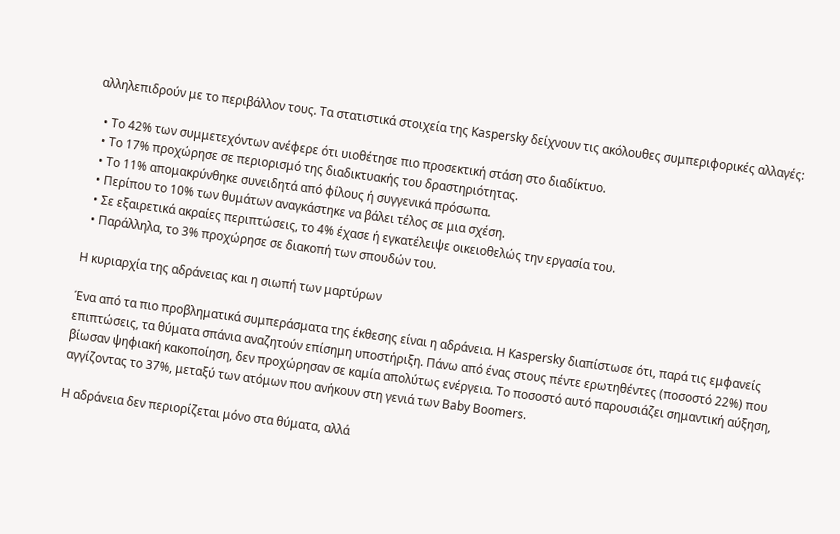αλληλεπιδρούν με το περιβάλλον τους. Τα στατιστικά στοιχεία της Kaspersky δείχνουν τις ακόλουθες συμπεριφορικές αλλαγές:

  • Το 42% των συμμετεχόντων ανέφερε ότι υιοθέτησε πιο προσεκτική στάση στο διαδίκτυο.
  • Το 17% προχώρησε σε περιορισμό της διαδικτυακής του δραστηριότητας.
  • Το 11% απομακρύνθηκε συνειδητά από φίλους ή συγγενικά πρόσωπα.
  • Περίπου το 10% των θυμάτων αναγκάστηκε να βάλει τέλος σε μια σχέση.
  • Σε εξαιρετικά ακραίες περιπτώσεις, το 4% έχασε ή εγκατέλειψε οικειοθελώς την εργασία του.
  • Παράλληλα, το 3% προχώρησε σε διακοπή των σπουδών του.

Η κυριαρχία της αδράνειας και η σιωπή των μαρτύρων

Ένα από τα πιο προβληματικά συμπεράσματα της έκθεσης είναι η αδράνεια. Η Kaspersky διαπίστωσε ότι, παρά τις εμφανείς επιπτώσεις, τα θύματα σπάνια αναζητούν επίσημη υποστήριξη. Πάνω από ένας στους πέντε ερωτηθέντες (ποσοστό 22%) που βίωσαν ψηφιακή κακοποίηση, δεν προχώρησαν σε καμία απολύτως ενέργεια. Το ποσοστό αυτό παρουσιάζει σημαντική αύξηση, αγγίζοντας το 37%, μεταξύ των ατόμων που ανήκουν στη γενιά των Baby Boomers.

Η αδράνεια δεν περιορίζεται μόνο στα θύματα, αλλά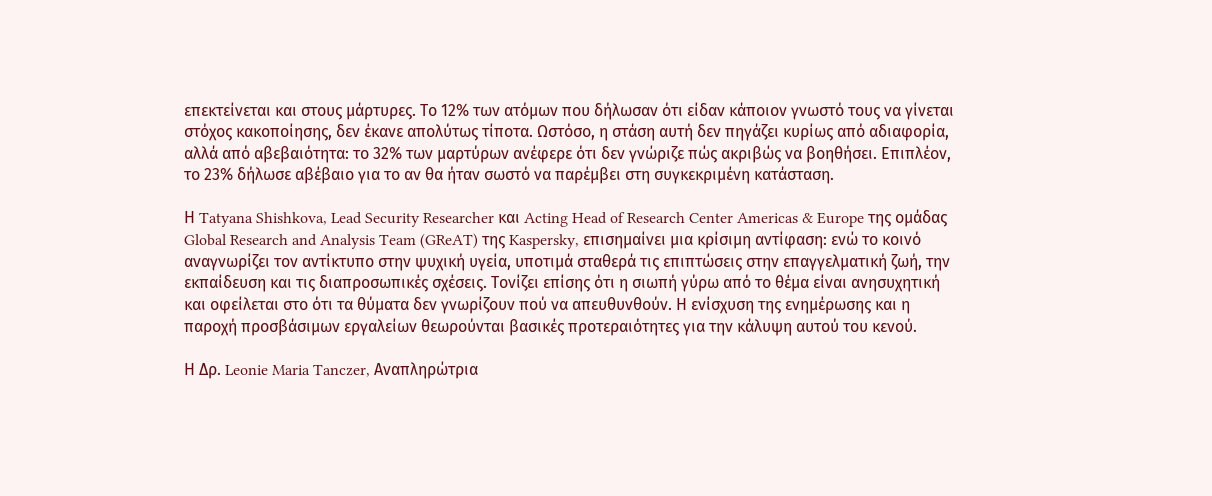επεκτείνεται και στους μάρτυρες. Το 12% των ατόμων που δήλωσαν ότι είδαν κάποιον γνωστό τους να γίνεται στόχος κακοποίησης, δεν έκανε απολύτως τίποτα. Ωστόσο, η στάση αυτή δεν πηγάζει κυρίως από αδιαφορία, αλλά από αβεβαιότητα: το 32% των μαρτύρων ανέφερε ότι δεν γνώριζε πώς ακριβώς να βοηθήσει. Επιπλέον, το 23% δήλωσε αβέβαιο για το αν θα ήταν σωστό να παρέμβει στη συγκεκριμένη κατάσταση.

Η Tatyana Shishkova, Lead Security Researcher και Acting Head of Research Center Americas & Europe της ομάδας Global Research and Analysis Team (GReAT) της Kaspersky, επισημαίνει μια κρίσιμη αντίφαση: ενώ το κοινό αναγνωρίζει τον αντίκτυπο στην ψυχική υγεία, υποτιμά σταθερά τις επιπτώσεις στην επαγγελματική ζωή, την εκπαίδευση και τις διαπροσωπικές σχέσεις. Τονίζει επίσης ότι η σιωπή γύρω από το θέμα είναι ανησυχητική και οφείλεται στο ότι τα θύματα δεν γνωρίζουν πού να απευθυνθούν. Η ενίσχυση της ενημέρωσης και η παροχή προσβάσιμων εργαλείων θεωρούνται βασικές προτεραιότητες για την κάλυψη αυτού του κενού.

Η Δρ. Leonie Maria Tanczer, Αναπληρώτρια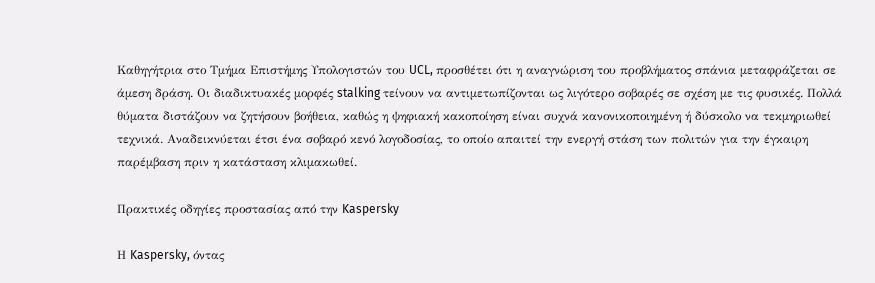Καθηγήτρια στο Τμήμα Επιστήμης Υπολογιστών του UCL, προσθέτει ότι η αναγνώριση του προβλήματος σπάνια μεταφράζεται σε άμεση δράση. Οι διαδικτυακές μορφές stalking τείνουν να αντιμετωπίζονται ως λιγότερο σοβαρές σε σχέση με τις φυσικές. Πολλά θύματα διστάζουν να ζητήσουν βοήθεια, καθώς η ψηφιακή κακοποίηση είναι συχνά κανονικοποιημένη ή δύσκολο να τεκμηριωθεί τεχνικά. Αναδεικνύεται έτσι ένα σοβαρό κενό λογοδοσίας, το οποίο απαιτεί την ενεργή στάση των πολιτών για την έγκαιρη παρέμβαση πριν η κατάσταση κλιμακωθεί.

Πρακτικές οδηγίες προστασίας από την Kaspersky

Η Kaspersky, όντας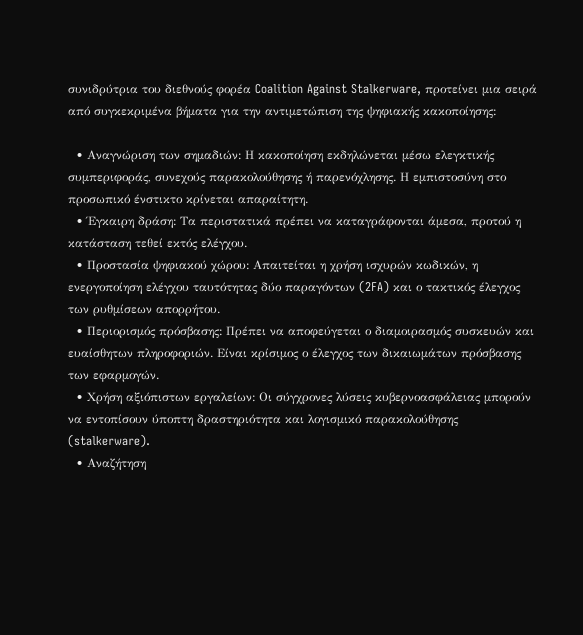συνιδρύτρια του διεθνούς φορέα Coalition Against Stalkerware, προτείνει μια σειρά από συγκεκριμένα βήματα για την αντιμετώπιση της ψηφιακής κακοποίησης:

  • Αναγνώριση των σημαδιών: Η κακοποίηση εκδηλώνεται μέσω ελεγκτικής συμπεριφοράς, συνεχούς παρακολούθησης ή παρενόχλησης. Η εμπιστοσύνη στο προσωπικό ένστικτο κρίνεται απαραίτητη.
  • Έγκαιρη δράση: Τα περιστατικά πρέπει να καταγράφονται άμεσα, προτού η κατάσταση τεθεί εκτός ελέγχου.
  • Προστασία ψηφιακού χώρου: Απαιτείται η χρήση ισχυρών κωδικών, η ενεργοποίηση ελέγχου ταυτότητας δύο παραγόντων (2FA) και ο τακτικός έλεγχος των ρυθμίσεων απορρήτου.
  • Περιορισμός πρόσβασης: Πρέπει να αποφεύγεται ο διαμοιρασμός συσκευών και ευαίσθητων πληροφοριών. Είναι κρίσιμος ο έλεγχος των δικαιωμάτων πρόσβασης των εφαρμογών.
  • Χρήση αξιόπιστων εργαλείων: Οι σύγχρονες λύσεις κυβερνοασφάλειας μπορούν να εντοπίσουν ύποπτη δραστηριότητα και λογισμικό παρακολούθησης (stalkerware).
  • Αναζήτηση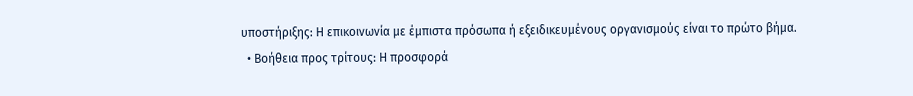υποστήριξης: Η επικοινωνία με έμπιστα πρόσωπα ή εξειδικευμένους οργανισμούς είναι το πρώτο βήμα.
  • Βοήθεια προς τρίτους: Η προσφορά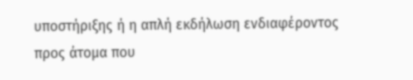υποστήριξης ή η απλή εκδήλωση ενδιαφέροντος προς άτομα που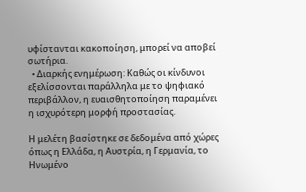υφίστανται κακοποίηση, μπορεί να αποβεί σωτήρια.
  • Διαρκής ενημέρωση: Καθώς οι κίνδυνοι εξελίσσονται παράλληλα με το ψηφιακό περιβάλλον, η ευαισθητοποίηση παραμένει η ισχυρότερη μορφή προστασίας.

Η μελέτη βασίστηκε σε δεδομένα από χώρες όπως η Ελλάδα, η Αυστρία, η Γερμανία, το Ηνωμένο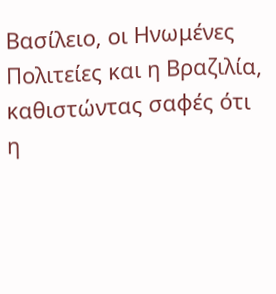Βασίλειο, οι Ηνωμένες Πολιτείες και η Βραζιλία, καθιστώντας σαφές ότι η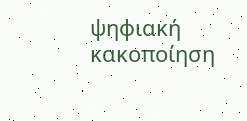ψηφιακή κακοποίηση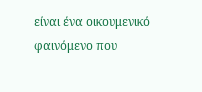είναι ένα οικουμενικό φαινόμενο που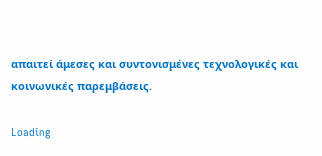απαιτεί άμεσες και συντονισμένες τεχνολογικές και κοινωνικές παρεμβάσεις.

Loading